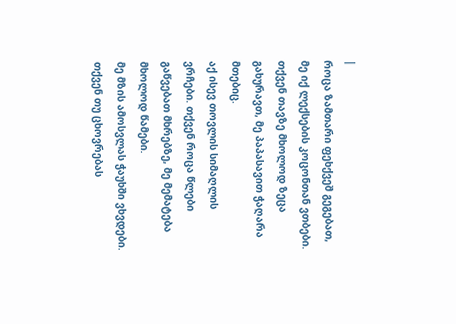|
როცა ზამთარი ფეხქვეშ გეგებათ, მე იქ ლექსების კოცონთან ვთბები. თქვენ თავზე მხოლოდ ზეცა გახურავთ, მე პაპასავით ჭაღარა მთებიც.
აქ ისევ თოვლის სიმაღლის ვრჩები. თქვენ როცა წლები გაწვებათ მხრებზე, მე მემატება მხოლოდ წამები.
მე მზის ამოსვლას ჭაუხში ვხვდები. თქვენ თუ ცხოვრებას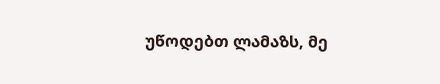უწოდებთ ლამაზს, მე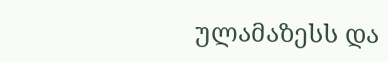ულამაზესს და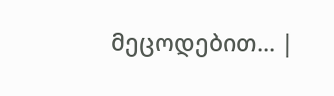მეცოდებით... |